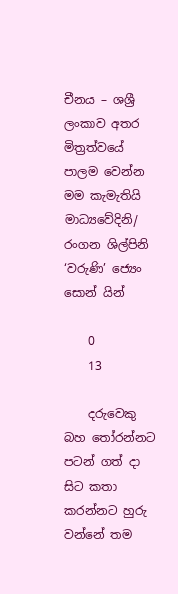චීනය – ශශ්‍රී ලංකාව අතර මිත්‍රත්වයේ පාලම වෙන්න මම කැමැතියි මාධ්‍යවේදිනි/ රංගන ශිල්පිනි ‘වරුණි’ ජ්‍යෙං සොන් යින්

    0
    13

    දරුවෙකු බහ තෝරන්නට පටන් ගත් දා සිට කතා කරන්නට හුරු වන්නේ තම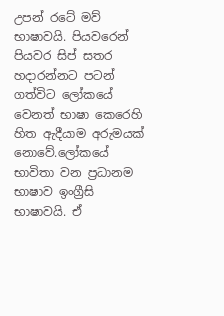උපන් රටේ මව් භාෂාවයි. පියවරෙන් පියවර සිප් සතර හදාරන්නට පටන් ගත්විට ලෝකයේ වෙනත් භාෂා කෙරෙහි හිත ඇදීයාම අරුමයක් නොවේ.ලෝකයේ භාවිතා වන ප්‍රධානම භාෂාව ඉංග්‍රීසි භාෂාවයි. ඒ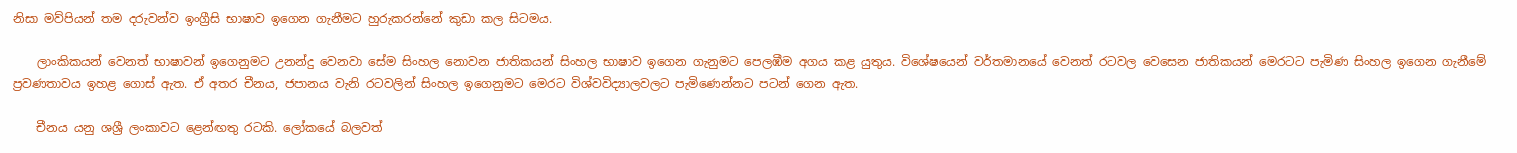නිසා මව්පියන් තම දරුවන්ව ඉංග්‍රීසි භාෂාව ඉගෙන ගැනීමට හුරුකරන්නේ කුඩා කල සිටමය.

    ලාංකිකයන් වෙනත් භාෂාවන් ඉගෙනුමට උනන්දු වෙනවා සේම සිංහල නොවන ජාතිකයන් සිංහල භාෂාව ඉගෙන ගැනුමට පෙලඹීම අගය කළ යුතුය. විශේෂයෙන් වර්තමානයේ වෙනත් රටවල වෙසෙන ජාතිකයන් මෙරටට පැමිණ සිංහල ඉගෙන ගැනීමේ ප්‍රවණතාවය ඉහළ ගොස් ඇත. ඒ අතර චීනය, ජපානය වැනි රටවලින් සිංහල ඉගෙනුමට මෙරට විශ්වවිද්‍යාලවලට පැමිණෙන්නට පටන් ගෙන ඇත.

    චීනය යනු ශශ්‍රී ලංකාවට ළෙන්ඟතු රටකි. ලෝකයේ බලවත්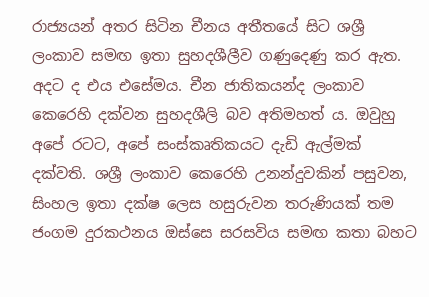රාජ්‍යයන් අතර සිටින චීනය අතීතයේ සිට ශශ්‍රී ලංකාව සමඟ ඉතා සුහදශීලීව ගණුදෙණු කර ඇත. අදට ද එය එසේමය. චීන ජාතිකයන්ද ලංකාව කෙරෙහි දක්වන සුහදශීලි බව අතිමහත්‍ ය. ඔවුහු අපේ රටට, අපේ සංස්කෘතිකයට දැඩි ඇල්මක් දක්වති. ශශ්‍රී ලංකාව කෙරෙහි උනන්දුවකින් පසුවන, සිංහල ඉතා දක්ෂ ලෙස හසුරුවන තරුණියක් තම ජංගම දුරකථනය ඔස්සෙ සරසවිය සමඟ කතා බහට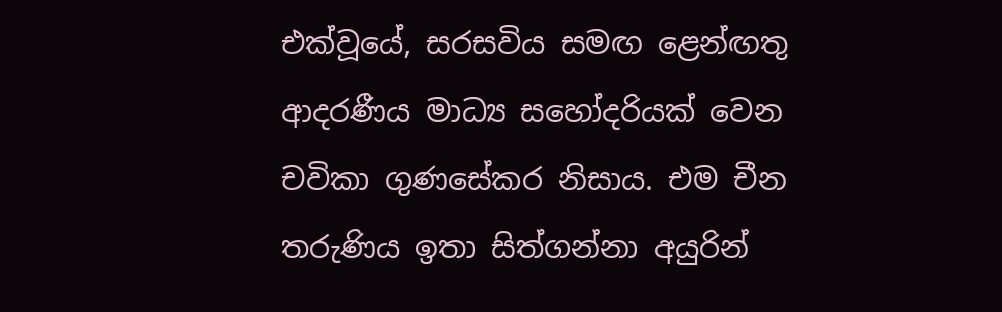එක්වූයේ, සරසවිය සමඟ ළෙන්ඟතු ආදරණීය මාධ්‍ය සහෝදරියක් වෙන චවිකා ගුණසේකර නිසාය. එම චීන තරුණිය ඉතා සිත්ගන්නා අයුරින්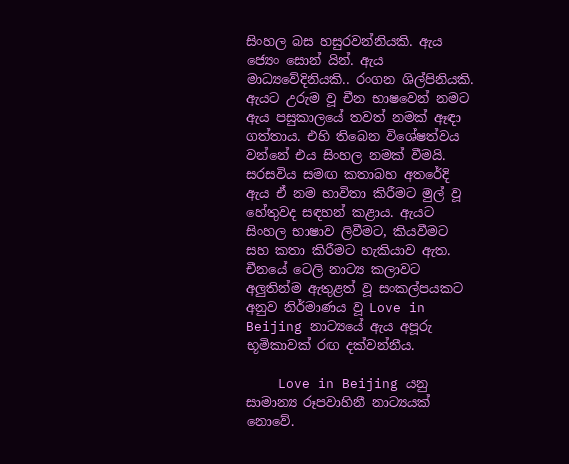සිංහල බස හසුරවන්නියකි. ඇය ජ්‍යෙං සොන් යින්. ඇය මාධ්‍යවේදිනියකි.. රංගන ශිල්පිනියකි. ඇයට උරුම වූ චීන භාෂවෙන් නමට ඇය පසුකාලයේ තවත් නමක් ඈඳා ගත්තාය. එහි තිබෙන විශේෂත්වය වන්නේ එය සිංහල නමක් වීමයි. සරසවිය සමඟ කතාබහ අතරේදි ඇය ඒ නම භාවිතා කිරීමට මුල් වූ හේතුවද සඳහන් කළාය. ඇයට සිංහල භාෂාව ලිවීමට, කියවීමට සහ කතා කිරීමට හැකියාව ඇත. චීනයේ ටෙලි නාට්‍ය කලාවට අලුතින්ම ඇතුළත් වූ සංකල්පයකට අනුව නිර්මාණය වූ Love in Beijing නාට්‍යයේ ඇය අපූරු භූමිකාවක් රඟ දක්වන්නීය.

    Love in Beijing යනු සාමාන්‍ය රූපවාහිනී නාට්‍යයක් නොවේ.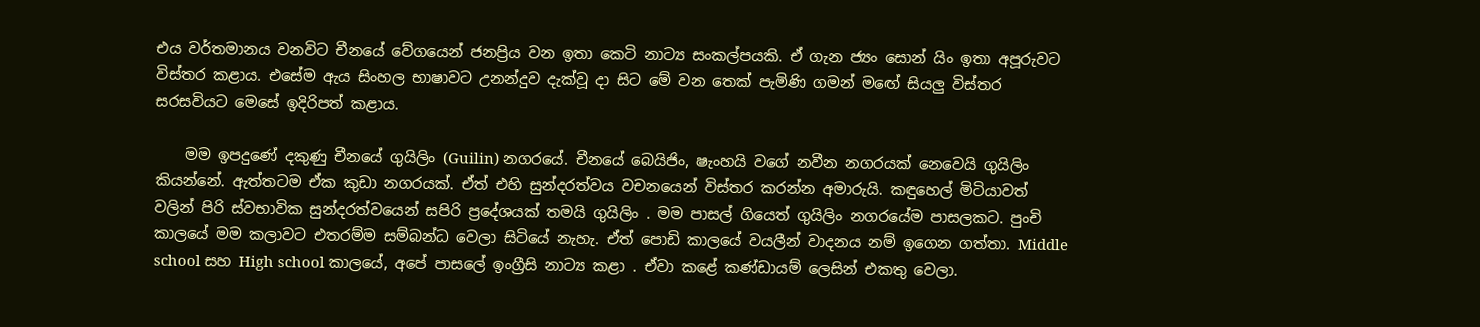එය වර්තමානය වනවිට චීනයේ වේගයෙන් ජනප්‍රිය වන ඉතා කෙටි නාට්‍ය සංකල්පයකි. ඒ ගැන ජ්‍යං සොන් යිං ඉතා අපූරුවට විස්තර කළාය. එසේම ඇය සිංහල භාෂාවට උනන්දුව දැක්වූ දා සිට මේ වන තෙක් පැමිණි ගමන් මඟේ සියලු විස්තර සරසවියට මෙසේ ඉදිරිපත් කළාය.

    මම ඉපදුණේ දකුණු චීනයේ ගුයිලිං (Guilin) නගරයේ. චීනයේ බෙයිජිං, ෂැංහයි වගේ නවීන නගරයක් නෙවෙයි ගුයිලිං කියන්නේ. ඇත්තටම ඒක කුඩා නගරයක්. ඒත් එහි සුන්දරත්වය වචනයෙන් විස්තර කරන්න අමාරුයි. කඳුහෙල් මිටියාවත් වලින් පිරි ස්වභාවික සුන්දරත්වයෙන් සපිරි ප්‍රදේශයක් තමයි ගුයිලිං . මම පාසල් ගියෙත් ගුයිලිං නගරයේම පාසලකට. පුංචි කාලයේ මම කලාවට එතරම්ම සම්බන්ධ වෙලා සිටියේ නැහැ. ඒත් පොඩි කාලයේ වයලීන් වාදනය නම් ඉගෙන ගත්තා. Middle school සහ High school කාලයේ, අපේ පාසලේ ඉංග්‍රීසි නාට්‍ය කළා . ඒවා කළේ කණ්ඩායම් ලෙසින් එකතු වෙලා.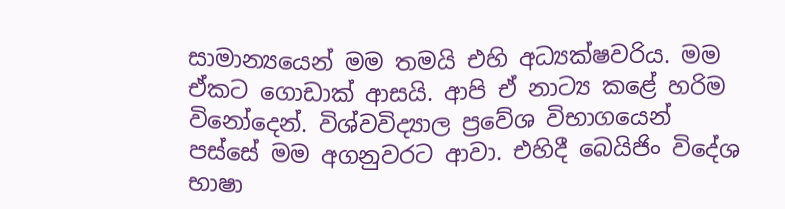සාමාන්‍යයෙන් මම තමයි එහි අධ්‍යක්ෂවරිය. මම ඒකට ගොඩාක් ආසයි. ආපි ඒ නාට්‍ය කළේ හරිම විනෝදෙන්. විශ්වවිද්‍යාල ප්‍රවේශ විභාගයෙන් පස්සේ මම අගනුවරට ආවා. එහිදී බෙයිජිං විදේශ භාෂා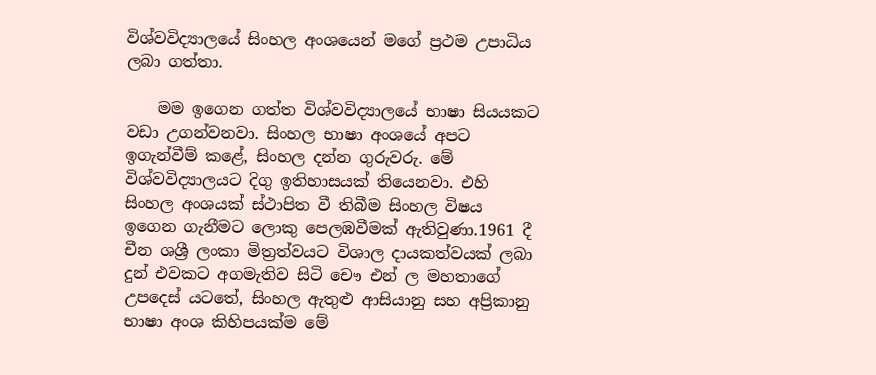විශ්වවිද්‍යාලයේ සිංහල අංශයෙන් මගේ ප්‍රථම උපාධිය ලබා ගත්තා.

    මම ඉගෙන ගත්ත විශ්වවිද්‍යාලයේ භාෂා සියයකට වඩා උගන්වනවා. සිංහල භාෂා අංශයේ අපට ඉගැන්වීම් කළේ, සිංහල දන්න ගුරුවරු. මේ විශ්වවිද්‍යාලයට දිගු ඉතිහාසයක් තියෙනවා. එහි සිංහල අංශයක් ස්ථාපිත වී තිබීම සිංහල විෂය ඉගෙන ගැනීමට ලොකු පෙලඹවීමක් ඇතිවුණා.1961 දී චීන ශශ්‍රී ලංකා මිත්‍රත්වයට විශාල දායකත්වයක් ලබා දුන් එවකට අගමැතිව සිටි චෞ එන් ල මහතාගේ උපදෙස් යටතේ, සිංහල ඇතුළු ආසියානු සහ අප්‍රිකානු භාෂා අංශ කිහිපයක්ම මේ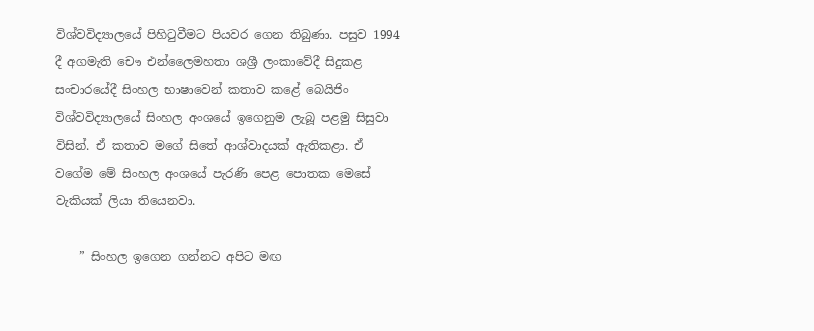විශ්වවිද්‍යාලයේ පිහිටුවීමට පියවර ගෙන තිබුණා. පසුව 1994 දී අගමැති චෞ එන්ලෛමහතා ශශ්‍රී ලංකාවේදී සිදුකළ සංචාරයේදී සිංහල භාෂාවෙන් කතාව කළේ බෙයිජිං විශ්වවිද්‍යාලයේ සිංහල අංශයේ ඉගෙනුම ලැබූ පළමු සිසුවා විසින්. ඒ කතාව මගේ සිතේ ආශ්වාදයක් ඇතිකළා. ඒ වගේම මේ සිංහල අංශයේ පැරණි පෙළ පොතක මෙසේ වැකියක් ලියා තියෙනවා.

    ” සිංහල ඉගෙන ගන්නට අපිට මඟ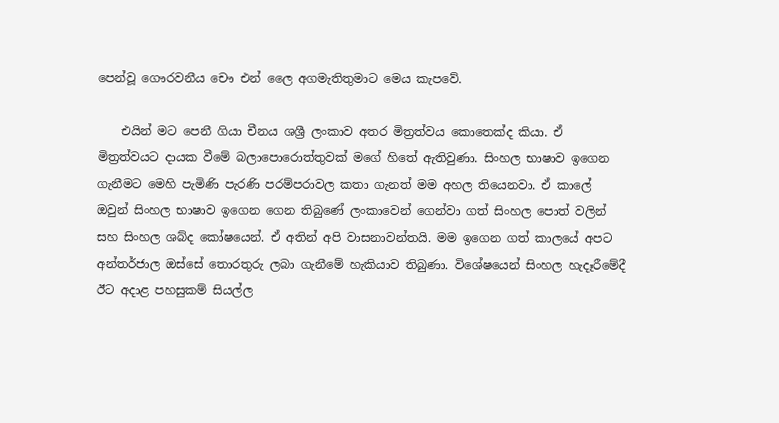පෙන්වූ ගෞරවනීය චෞ එන් ලෛ අගමැතිතුමාට මෙය කැපවේ.

    එයින් මට පෙනී ගියා චීනය ශශ්‍රී ලංකාව අතර මිත්‍රත්වය කොතෙක්ද කියා. ඒ මිත්‍රත්වයට දායක වීමේ බලාපොරොත්තුවක් මගේ හිතේ ඇතිවුණා. සිංහල භාෂාව ඉගෙන ගැනීමට මෙහි පැමිණි පැරණි පරම්පරාවල කතා ගැනත් මම අහල තියෙනවා. ඒ කාලේ ඔවුන් සිංහල භාෂාව ඉගෙන ගෙන තිබුණේ ලංකාවෙන් ගෙන්වා ගත් සිංහල පොත් වලින් සහ සිංහල ශබ්ද කෝෂයෙන්. ඒ අතින් අපි වාසනාවන්තයි. මම ඉගෙන ගත් කාලයේ අපට අන්තර්ජාල ඔස්සේ තොරතුරු ලබා ගැනීමේ හැකියාව තිබුණා. විශේෂයෙන් සිංහල හැදෑරීමේදී ඊට අදාළ පහසුකම් සියල්ල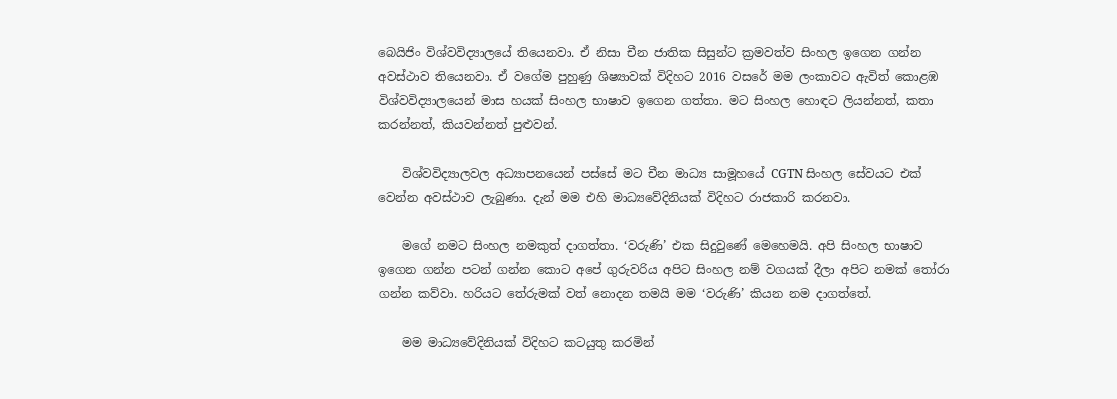බෙයිජිං විශ්වවිද්‍යාලයේ තියෙනවා. ඒ නිසා චීන ජාතික සිසුන්ට ක්‍රමවත්ව සිංහල ඉගෙන ගන්න අවස්ථාව තියෙනවා. ඒ වගේම පුහුණු ශිෂ්‍යාවක් විදිහට 2016 වසරේ මම ලංකාවට ඇවිත් කොළඹ විශ්වවිද්‍යාලයෙන් මාස හයක් සිංහල භාෂාව ඉගෙන ගත්තා. මට සිංහල හොඳට ලියන්නත්, කතා කරන්නත්, කියවන්නත් පුළුවන්.

    විශ්වවිද්‍යාලවල අධ්‍යාපනයෙන් පස්සේ මට චීන මාධ්‍ය සාමූහයේ CGTN සිංහල සේවයට එක් වෙන්න අවස්ථාව ලැබුණා. දැන් මම එහි මාධ්‍යවේදිනියක් විදිහට රාජකාරි කරනවා.

    මගේ නමට සිංහල නමකුත් දාගත්තා. ‘වරුණි’ එක සිදුවුණේ මෙහෙමයි. අපි සිංහල භාෂාව ඉගෙන ගන්න පටන් ගන්න කොට අපේ ගුරුවරිය අපිට සිංහල නම් වගයක් දීලා අපිට නමක් තෝරා ගන්න කව්වා. හරියට තේරුමක් වත් නොදන තමයි මම ‘වරුණි’ කියන නම දාගත්තේ.

    මම මාධ්‍යවේදිනියක් විදිහට කටයුතු කරමින්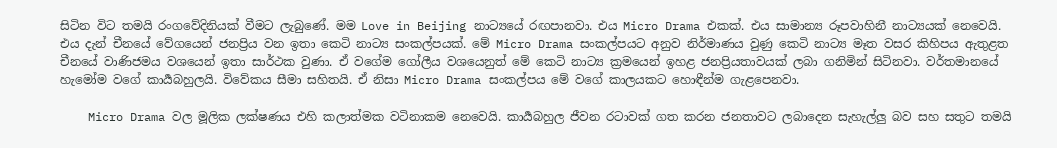සිටින විට තමයි රංගවේදිනියක් වීමට ලැබුණේ. මම Love in Beijing නාට්‍යයේ රඟපානවා. එය Micro Drama එකක්. එය සාමාන්‍ය රූපවාහිනී නාට්‍යයක් නෙවෙයි. එය දැන් චීනයේ වේගයෙන් ජනප්‍රිය වන ඉතා කෙටි නාට්‍ය සංකල්පයක්. මේ Micro Drama සංකල්පයට අනුව නිර්මාණය වුණු කෙටි නාට්‍ය මෑත වසර කිහිපය ඇතුළත චීනයේ වාණිජමය වශයෙන් ඉතා සාර්ථක වුණා. ඒ වගේම ගෝලීය වශයෙනුත් මේ කෙටි නාට්‍ය ක්‍රමයෙන් ඉහළ ජනප්‍රියතාවයක් ලබා ගනිමින් සිටිනවා. වර්තමානයේ හැමෝම වගේ කාර්‍යබහුලයි. විවේකය සීමා සහිතයි. ඒ නිසා Micro Drama සංකල්පය මේ වගේ කාලයකට හොඳීන්ම ගැළපෙනවා.

    Micro Drama වල මූලික ලක්ෂණය එහි කලාත්මක වටිනාකම නෙවෙයි. කාර්‍යබහුල ජීවන රටාවක් ගත කරන ජනතාවට ලබාදෙන සැහැල්ලු බව සහ සතුට තමයි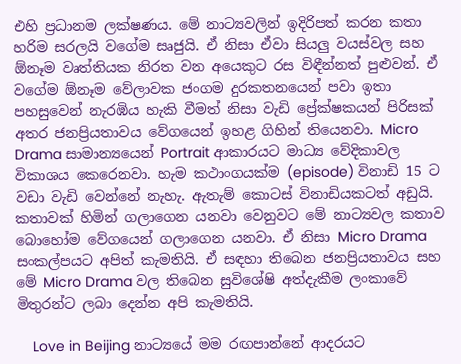එහි ප්‍රධානම ලක්ෂණය. මේ නාට්‍යවලින් ඉදිරිපත් කරන කතා හරිම සරලයි වගේම සෘජුයි. ඒ නිසා ඒවා සියලු වයස්වල සහ ඕනෑම වෘත්තියක නිරත වන අයෙකුට රස විඳීන්නත් පුළුවන්. ඒ වගේම ඕනෑම වේලාවක ජංගම දුරකතනයෙන් පවා ඉතා පහසුවෙන් නැරඹිය හැකි වීමත් නිසා වැඩි ප්‍රේක්ෂකයන් පිරිසක් අතර ජනප්‍රියතාවය වේගයෙන් ඉහළ ගිහින් තියෙනවා. Micro Drama සාමාන්‍යයෙන් Portrait ආකාරයට මාධ්‍ය වේදිකාවල විකාශය කෙරෙනවා. හැම කථාංගයක්ම (episode) විනාඩි 15 ට වඩා වැඩි වෙන්නේ නැහැ. ඇතැම් කොටස් විනාඩියකටත් අඩුයි. කතාවක් හිමින් ගලාගෙන යනවා වෙනුවට මේ නාට්‍යවල කතාව බොහෝම වේගයෙන් ගලාගෙන යනවා. ඒ නිසා Micro Drama සංකල්පයට අපිත් කැමතියි. ඒ සඳහා තිබෙන ජනප්‍රියතාවය සහ මේ Micro Drama වල තිබෙන සුවිශේෂි අත්දැකීම ලංකාවේ මිතුරන්ට ලබා දෙන්න අපි කැමතියි.

    Love in Beijing නාට්‍යයේ මම රඟපාන්නේ ආදරයට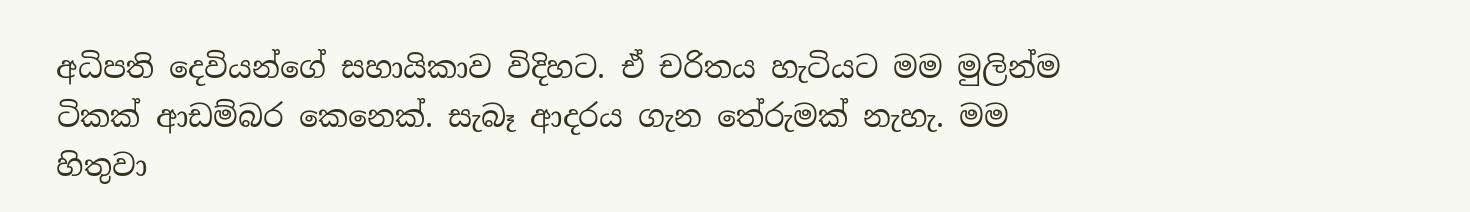අධිපති දෙවියන්ගේ සහායිකාව විදිහට. ඒ චරිතය හැටියට මම මුලින්ම ටිකක් ආඩම්බර කෙනෙක්. සැබෑ ආදරය ගැන තේරුමක් නැහැ. මම හිතුවා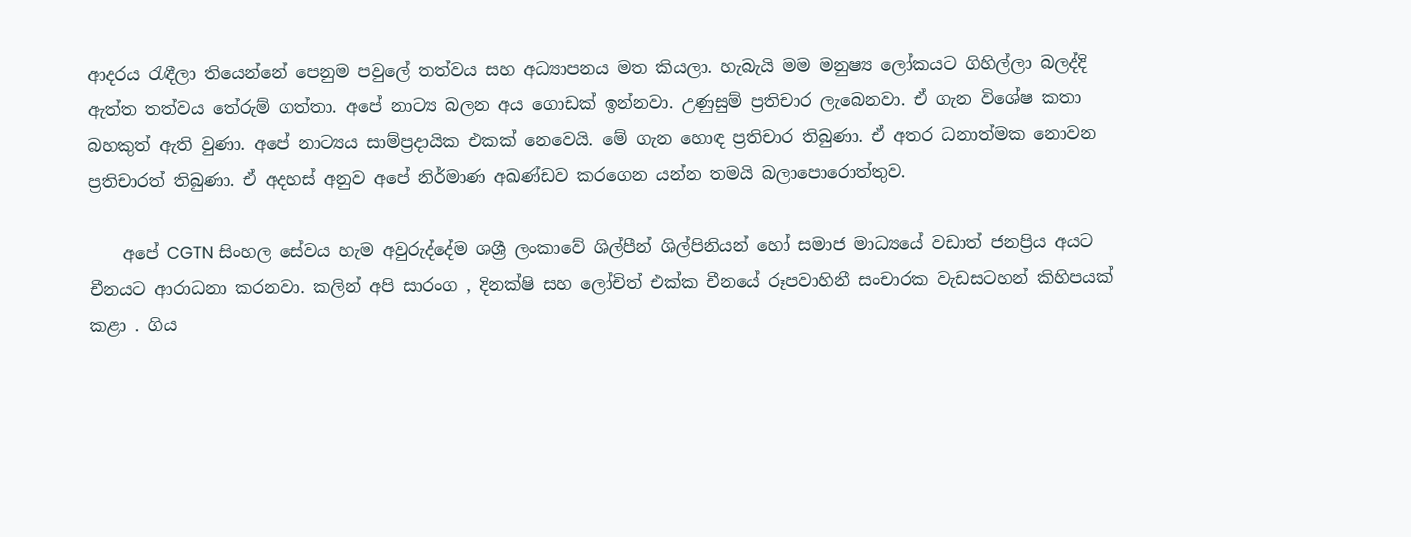ආදරය රැඳීලා තියෙන්නේ පෙනුම පවුලේ තත්වය සහ අධ්‍යාපනය මත කියලා. හැබැයි මම මනුෂ්‍ය ලෝකයට ගිහිල්ලා බලද්දි ඇත්ත තත්වය තේරුම් ගත්තා. අපේ නාට්‍ය බලන අය ගොඩක් ඉන්නවා. උණුසුම් ප්‍රතිචාර ලැබෙනවා. ඒ ගැන විශේෂ කතා බහකුත් ඇති වුණා. අපේ නාට්‍යය සාම්ප්‍රදායික එකක් නෙවෙයි. මේ ගැන හොඳ ප්‍රතිචාර තිබුණා. ඒ අතර ධනාත්මක නොවන ප්‍රතිචාරත් තිබුණා. ඒ අදහස් අනුව අපේ නිර්මාණ අඛණ්ඩව කරගෙන යන්න තමයි බලාපොරොත්තුව.

    අපේ CGTN සිංහල සේවය හැම අවුරුද්දේම ශශ්‍රී ලංකාවේ ශිල්පීන් ශිල්පිනියන් හෝ සමාජ මාධ්‍යයේ වඩාත් ජනප්‍රිය අයට චීනයට ආරාධනා කරනවා. කලින් අපි සාරංග , දිනක්ෂි සහ ලෝචිත් එක්ක චීනයේ රූපවාහිනී සංචාරක වැඩසටහන් කිහිපයක් කළා . ගිය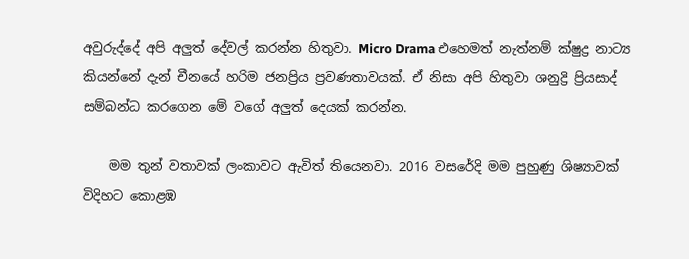අවුරුද්දේ අපි අලුත් දේවල් කරන්න හිතුවා. Micro Drama එහෙමත් නැත්නම් ක්ෂුද්‍ර නාට්‍ය කියන්නේ දැන් චීනයේ හරිම ජනප්‍රිය ප්‍රවණතාවයක්. ඒ නිසා අපි හිතුවා ශනුද්‍රි ප්‍රියසාද් සම්බන්ධ කරගෙන මේ වගේ අලුත් දෙයක් කරන්න.

    මම තුන් වතාවක් ලංකාවට ඇවිත් තියෙනවා. 2016 වසරේදි මම පුහුණු ශිෂ්‍යාවක් විදිහට කොළඹ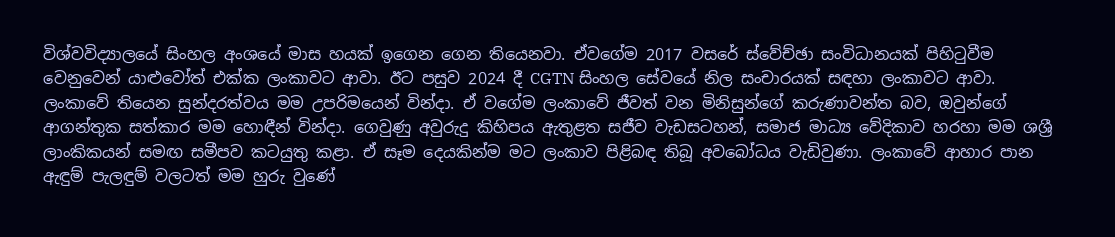විශ්වවිද්‍යාලයේ සිංහල අංශයේ මාස හයක් ඉගෙන ගෙන තියෙනවා. ඒවගේම 2017 වසරේ ස්වේච්ඡා සංවිධානයක් පිහිටුවීම වෙනුවෙන් යාළුවෝත් එක්ක ලංකාවට ආවා. ඊට පසුව 2024 දී CGTN සිංහල සේවයේ නිල සංචාරයක් සඳහා ලංකාවට ආවා. ලංකාවේ තියෙන සුන්දරත්වය මම උපරිමයෙන් වින්දා. ඒ වගේම ලංකාවේ ජීවත් වන මිනිසුන්ගේ කරුණාවන්ත බව, ඔවුන්ගේ ආගන්තුක සත්කාර මම හොඳීන් වින්දා. ගෙවුණු අවුරුදු කිහිපය ඇතුළත සජීව වැඩසටහන්, සමාජ මාධ්‍ය වේදිකාව හරහා මම ශශ්‍රී ලාංකිකයන් සමඟ සමීපව කටයුතු කළා. ඒ සෑම දෙයකින්ම මට ලංකාව පිළිබඳ තිබූ අවබෝධය වැඩිවුණා. ලංකාවේ ආහාර පාන ඇඳුම් පැලඳුම් වලටත් මම හුරු වුණේ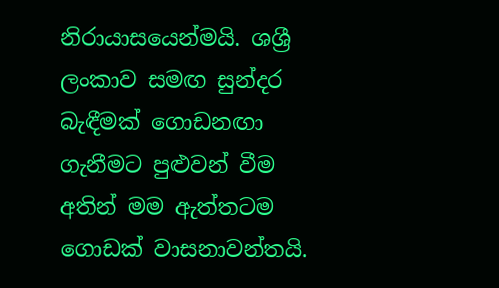නිරායාසයෙන්මයි. ශශ්‍රී ලංකාව සමඟ සුන්දර බැඳීමක් ගොඩනඟා ගැනීමට පුළුවන් වීම අතින් මම ඇත්තටම ගොඩක් වාසනාවන්තයි.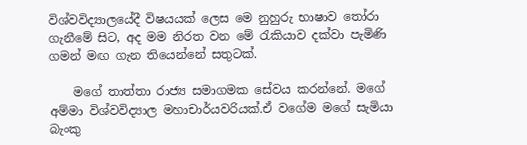විශ්වවිද්‍යාලයේදී විෂයයක් ලෙස මෙ නුහුරු භාෂාව තෝරා ගැනීමේ සිට, අද මම නිරත වන මේ රැකියාව දක්වා පැමිණි ගමන් මඟ ගැන තියෙන්නේ සතුටක්.

    මගේ තාත්තා රාජ්‍ය සමාගමක සේවය කරන්නේ. මගේ අම්මා විශ්වවිද්‍යාල මහාචාර්යවරියක්.ඒ වගේම මගේ සැමියා බැංකු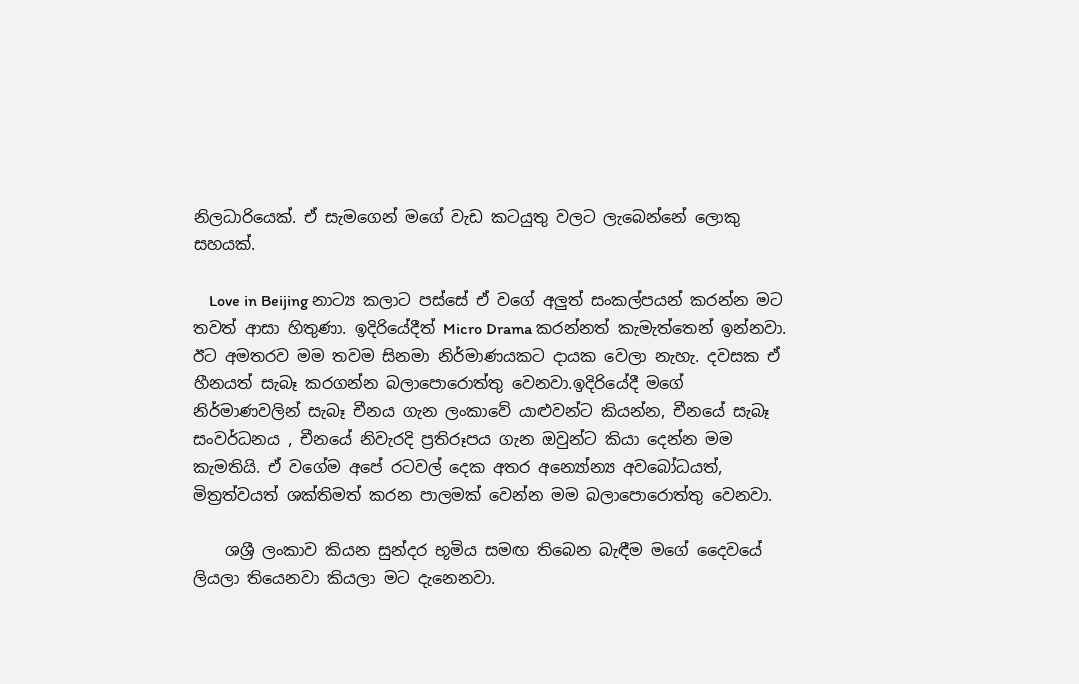නිලධාරියෙක්. ඒ සැමගෙන් මගේ වැඩ කටයුතු වලට ලැබෙන්නේ ලොකු සහයක්.

    Love in Beijing නාට්‍ය කලාට පස්සේ ඒ වගේ අලුත් සංකල්පයන් කරන්න මට තවත් ආසා හිතුණා. ඉදිරියේදීත් Micro Drama කරන්නත් කැමැත්තෙන් ඉන්නවා. ඊට අමතරව මම තවම සිනමා නිර්මාණයකට දායක වෙලා නැහැ. දවසක ඒ හීනයත් සැබෑ කරගන්න බලාපොරොත්තු වෙනවා.ඉදිරියේදී මගේ නිර්මාණවලින් සැබෑ චීනය ගැන ලංකාවේ යාළුවන්ට කියන්න, චීනයේ සැබෑ සංවර්ධනය , චීනයේ නිවැරදි ප්‍රතිරූපය ගැන ඔවුන්ට කියා දෙන්න මම කැමතියි. ඒ වගේම අපේ රටවල් දෙක අතර අන්‍යෝන්‍ය අවබෝධයත්, මිත්‍රත්වයත් ශක්තිමත් කරන පාලමක් වෙන්න මම බලාපොරොත්තු වෙනවා.

    ශශ්‍රී ලංකාව කියන සුන්දර භූමිය සමඟ තිබෙන බැඳීම මගේ දෛවයේ ලියලා තියෙනවා කියලා මට දැනෙනවා.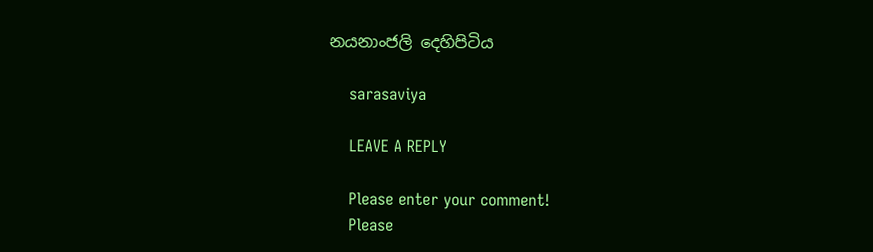නයනාංජලි දෙහිපිටිය

    sarasaviya

    LEAVE A REPLY

    Please enter your comment!
    Please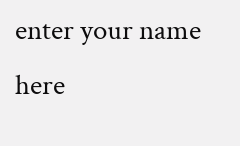enter your name here